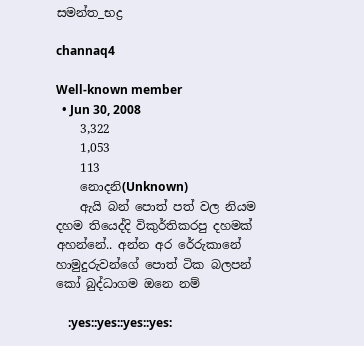සමන්ත_භද්‍ර

channaq4

Well-known member
  • Jun 30, 2008
    3,322
    1,053
    113
    නොදනි(Unknown)
    ඇයි බන් පොත් පත් වල නියම දහම තියෙද්දි විකුර්තිකරපු දහමක් අහන්නේ.. අන්න අර රේරුකානේ හාමුදුරුවන්ගේ පොත් ටික බලපන් කෝ බුද්ධාගම ඔනෙ නම්

    :yes::yes::yes::yes: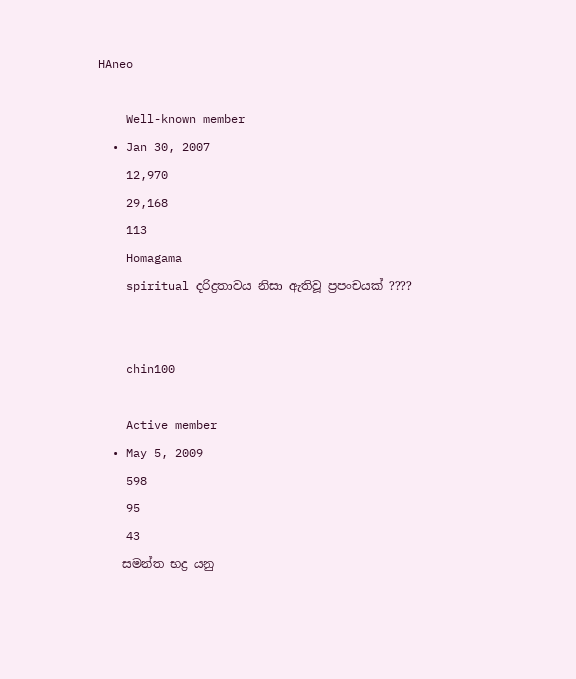HAneo

    Well-known member
  • Jan 30, 2007
    12,970
    29,168
    113
    Homagama
    spiritual දරිද්‍රතාවය නිසා ඇතිවූ ප්‍රපංචයක් ????


    chin100

    Active member
  • May 5, 2009
    598
    95
    43
    සමන්ත භද්‍ර යනු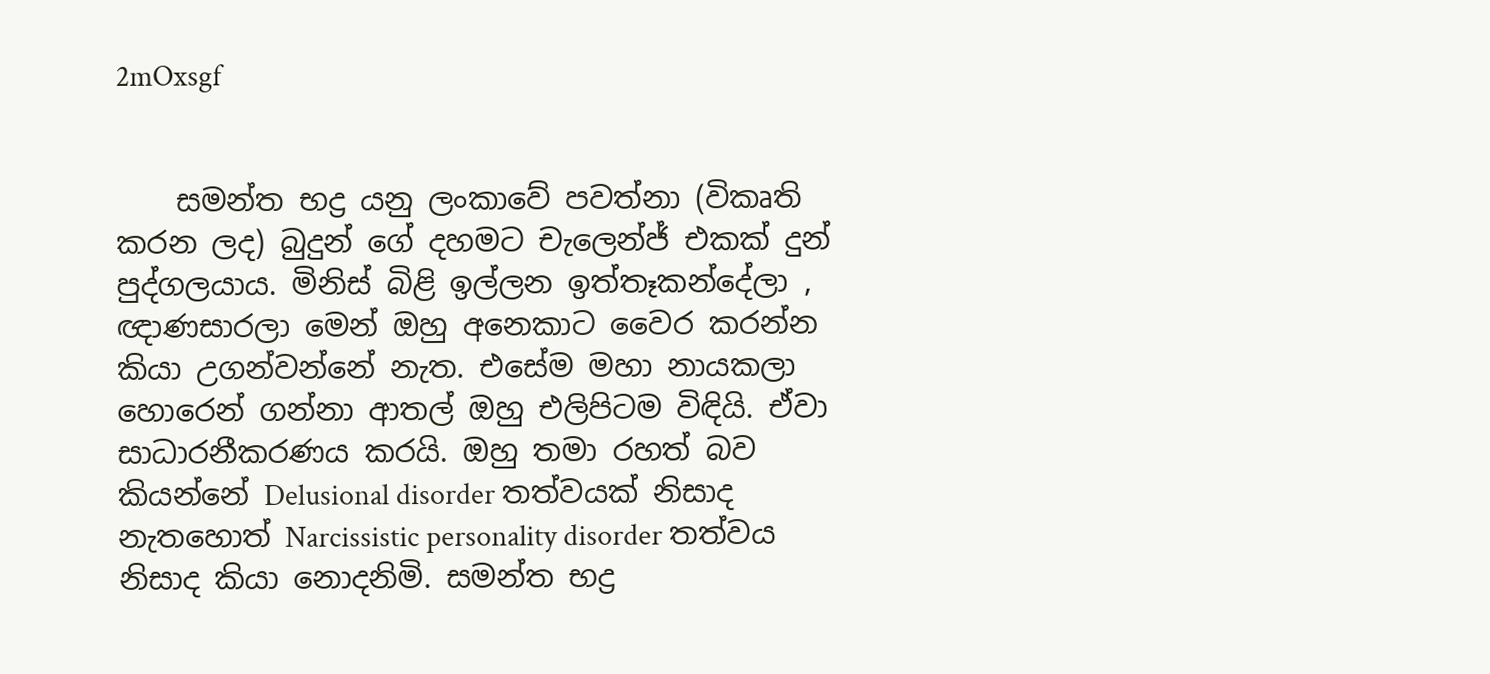2mOxsgf


    සමන්ත භද්‍ර යනු ලංකාවේ පවත්නා (විකෘති කරන ලද) බුදුන් ගේ දහමට චැලෙන්ජ් එකක් දුන් පුද්ගලයාය. මිනිස් බිළි ඉල්ලන ඉත්තෑකන්දේලා , ඥාණසාරලා මෙන් ඔහු අනෙකාට වෛර කරන්න කියා උගන්වන්නේ නැත. එසේම මහා නායකලා හොරෙන් ගන්නා ආතල් ඔහු එලිපිටම විඳියි. ඒවා සාධාරනීකරණය කරයි. ඔහු තමා රහත් බව කියන්නේ Delusional disorder තත්වයක් නිසාද නැතහොත් Narcissistic personality disorder තත්වය නිසාද කියා නොදනිමි. සමන්ත භද්‍ර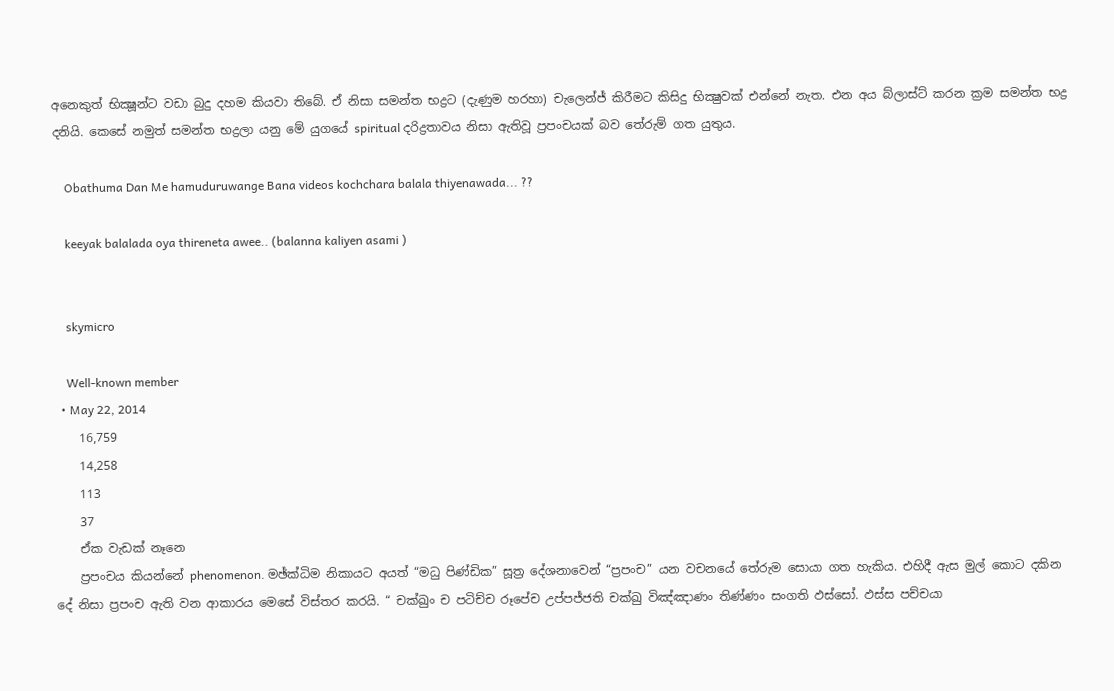අනෙකුත් භික්‍ෂූන්ට වඩා බුදු දහම කියවා තිබේ. ඒ නිසා සමන්ත භද්‍රට (දැණුම හරහා) චැලෙන්ජ් කිරීමට කිසිදු භික්‍ෂුවක් එන්නේ නැත. එන අය බ්ලාස්ට් කරන ක්‍රම සමන්ත භද්‍ර දනියි. කෙසේ නමුත් සමන්ත භද්‍රලා යනු මේ යුගයේ spiritual දරිද්‍රතාවය නිසා ඇතිවූ ප්‍රපංචයක් බව තේරුම් ගත යුතුය.

    Obathuma Dan Me hamuduruwange Bana videos kochchara balala thiyenawada... ??

    keeyak balalada oya thireneta awee.. (balanna kaliyen asami )


    skymicro

    Well-known member
  • May 22, 2014
    16,759
    14,258
    113
    37
    ඒක වැඩක් නෑනෙ
    ප්‍රපංචය කියන්නේ phenomenon. මඡ්ක්‍ධිම නිකායට අයත් “මධු පිණ්ඩික” සූත්‍ර දේශනාවෙන් “ප්‍රපංච” යන වචනයේ තේරුම සොයා ගත හැකිය. එහිදී ඇස මුල් කොට දකින දේ නිසා ප්‍රපංච ඇති වන ආකාරය මෙසේ විස්තර කරයි. “ චක්ඛුං ච පටිච්ච රූපේච උප්පජ්ජති චක්ඛු විඤ්ඤාණං තිණ්ණං සංගති ඵස්සෝ. ඵස්ස පච්චයා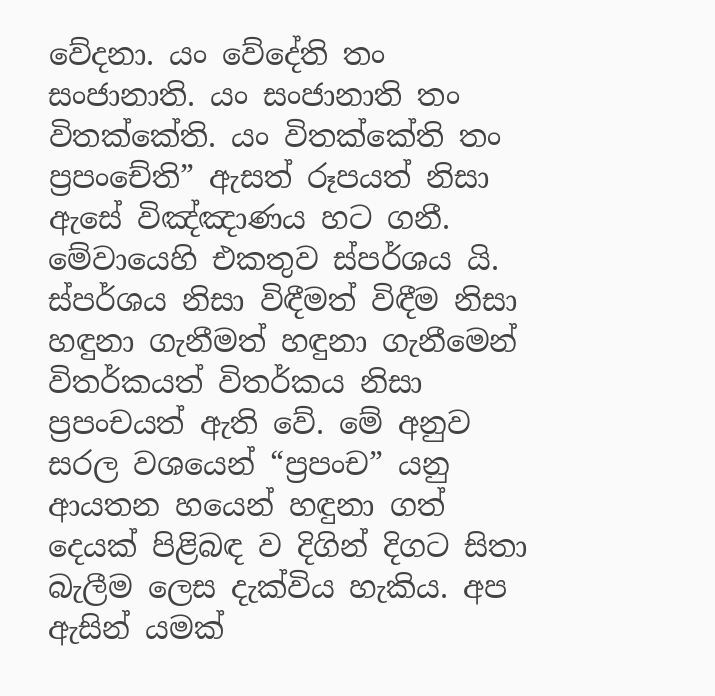වේදනා. යං වේදේති තං සංජානාති. යං සංජානාති තං විතක්කේති. යං විතක්කේති තං ප්‍රපංචේති” ඇසත් රූපයත් නිසා ඇසේ විඤ්ඤාණය හට ගනී. මේවායෙහි එකතුව ස්පර්ශය යි. ස්පර්ශය නිසා විඳීමත් විඳීම නිසා හඳුනා ගැනීමත් හඳුනා ගැනීමෙන් විතර්කයත් විතර්කය නිසා ප්‍රපංචයත් ඇති වේ. මේ අනුව සරල වශයෙන් “ප්‍රපංච” යනු ආයතන හයෙන් හඳුනා ගත් දෙයක් පිළිබඳ ව දිගින් දිගට සිතා බැලීම ලෙස දැක්විය හැකිය. අප ඇසින් යමක්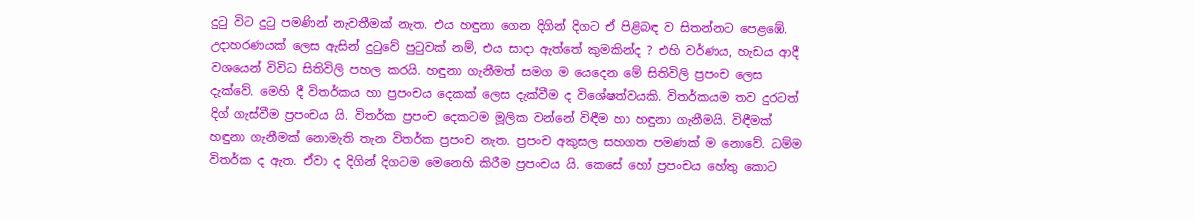දුටු විට දුටු පමණින් නැවතීමක් නැත. එය හඳුනා ගෙන දිගින් දිගට ඒ පිළිබඳ ව සිතන්නට පෙළඹේ. උදාහරණයක් ලෙස ඇසින් දුටුවේ පුටුවක් නම්, එය සාදා ඇත්තේ කුමකින්ද ? එහි වර්ණය, හැඩය ආදී වශයෙන් විවිධ සිතිවිලි පහල කරයි. හඳුනා ගැනීමත් සමග ම යෙදෙන මේ සිතිවිලි ප්‍රපංච ලෙස දැක්වේ. මෙහි දී විතර්කය හා ප්‍රපංචය දෙකක් ලෙස දැක්වීම ද විශේෂත්වයකි. විතර්කයම තව දුරටත් දිග් ගැස්වීම ප්‍රපංචය යි. විතර්ක ප්‍රපංච දෙකටම මූලික වන්නේ විඳීම හා හඳුනා ගැනීමයි. විඳීමක් හඳුනා ගැනීමක් නොමැති තැන විතර්ක ප්‍රපංච නැත. ප්‍රපංච අකුසල සහගත පමණක් ම නොවේ. ධම්ම විතර්ක ද ඇත. ඒවා ද දිගින් දිගටම මෙනෙහි කිරීම ප්‍රපංචය යි. කෙසේ හෝ ප්‍රපංචය හේතු කොට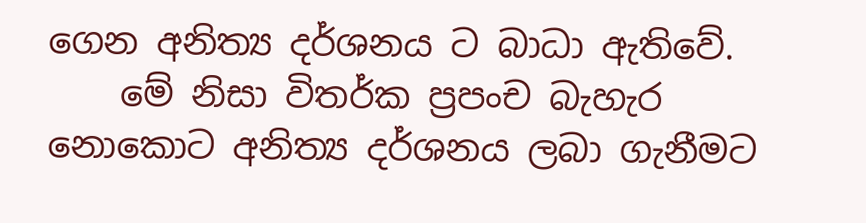ගෙන අනිත්‍ය දර්ශනය ට බාධා ඇතිවේ.
    මේ නිසා විතර්ක ප්‍රපංච බැහැර නොකොට අනිත්‍ය දර්ශනය ලබා ගැනීමට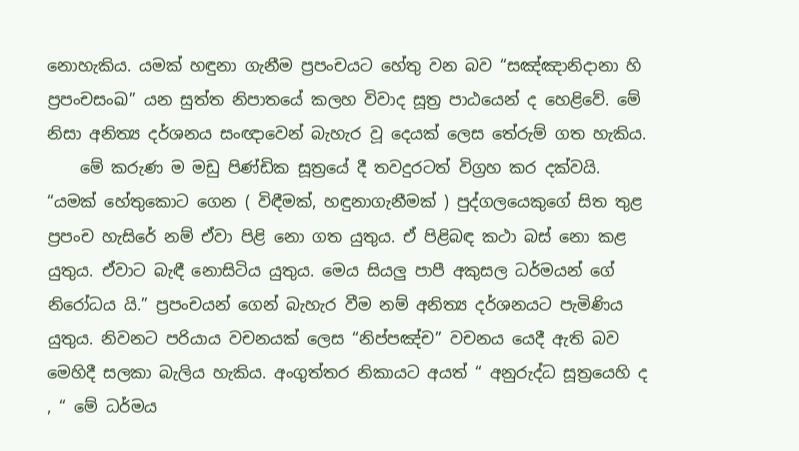නොහැකිය. යමක් හඳුනා ගැනීම ප්‍රපංචයට හේතු වන බව “සඤ්ඤානිදානා හි ප්‍රපංචසංඛ” යන සුත්ත නිපාතයේ කලහ විවාද සූත්‍ර පාඨයෙන් ද හෙළිවේ. මේ නිසා අනිත්‍ය දර්ශනය සංඥාවෙන් බැහැර වූ දෙයක් ලෙස තේරුම් ගත හැකිය.
    මේ කරුණ ම මඩු පිණ්ඩික සූත්‍රයේ දී තවදුරටත් විග්‍රහ කර දක්වයි. “යමක් හේතුකොට ගෙන ( විඳීමක්, හඳුනාගැනීමක් ) පුද්ගලයෙකුගේ සිත තුළ ප්‍රපංච හැසිරේ නම් ඒවා පිළි නො ගත යුතුය. ඒ පිළිබඳ කථා බස් නො කළ යුතුය. ඒවාට බැඳී නොසිටිය යුතුය. මෙය සියලු පාපී අකුසල ධර්මයන් ගේ නිරෝධය යි.” ප්‍රපංචයන් ගෙන් බැහැර වීම නම් අනිත්‍ය දර්ශනයට පැමිණිය යුතුය. නිවනට පරියාය වචනයක් ලෙස “නිප්පඤ්ච” වචනය යෙදී ඇති බව මෙහිදී සලකා බැලිය හැකිය. අංගුත්තර නිකායට අයත් “ අනුරුද්ධ සූත්‍රයෙහි ද , “ මේ ධර්මය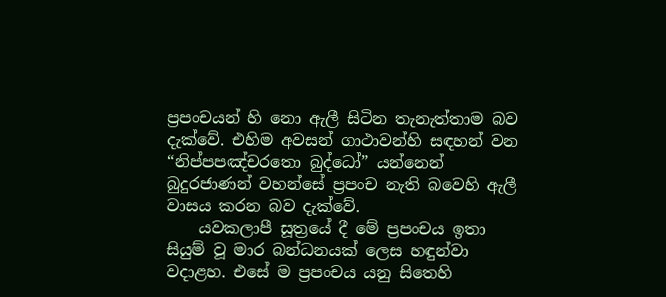ප්‍රපංචයන් හි නො ඇලී සිටින තැනැත්තාම බව දැක්වේ. එහිම අවසන් ගාථාවන්හි සඳහන් වන “නිප්පපඤ්චරතො බුද්ධෝ” යන්නෙන් බුදුරජාණන් වහන්සේ ප්‍රපංච නැති බවෙහි ඇලී වාසය කරන බව දැක්වේ.
    යවකලාපී සූත්‍රයේ දී මේ ප්‍රපංචය ඉතා සියුම් වූ මාර බන්ධනයක් ලෙස හඳුන්වා වදාළහ. එසේ ම ප්‍රපංචය යනු සිතෙහි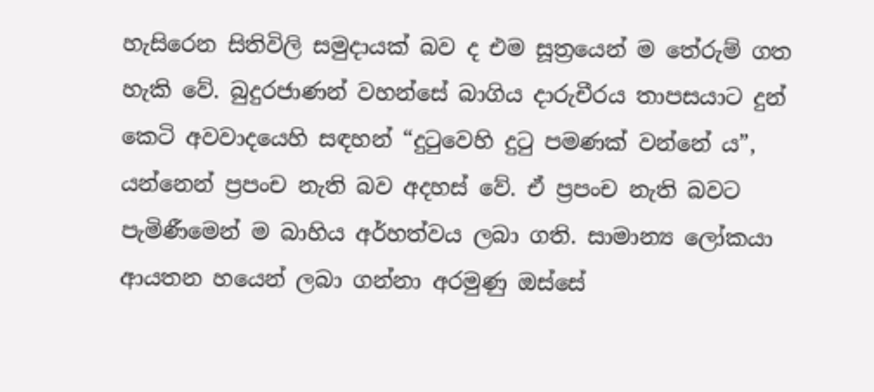හැසිරෙන සිතිවිලි සමුදායක් බව ද එම සූත්‍රයෙන් ම තේරුම් ගත හැකි වේ. බුදුරජාණන් වහන්සේ බාගිය දාරුචීරය තාපසයාට දුන් කෙටි අවවාදයෙහි සඳහන් “දුටුවෙහි දුටු පමණක් වන්නේ ය”, යන්නෙන් ප්‍රපංච නැති බව අදහස් වේ. ඒ ප්‍රපංච නැති බවට පැමිණීමෙන් ම බාහිය අර්හත්වය ලබා ගති. සාමාන්‍ය ලෝකයා ආයතන හයෙන් ලබා ගන්නා අරමුණු ඔස්සේ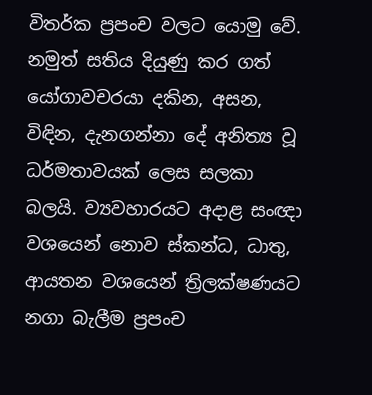විතර්ක ප්‍රපංච වලට යොමු වේ. නමුත් සතිය දියුණු කර ගත් යෝගාවචරයා දකින, අසන, විඳින, දැනගන්නා දේ අනිත්‍ය වූ ධර්මතාවයක් ලෙස සලකා බලයි. ව්‍යවහාරයට අදාළ සංඥා වශයෙන් නොව ස්කන්ධ, ධාතු, ආයතන වශයෙන් ත්‍රිලක්ෂණයට නගා බැලීම ප්‍රපංච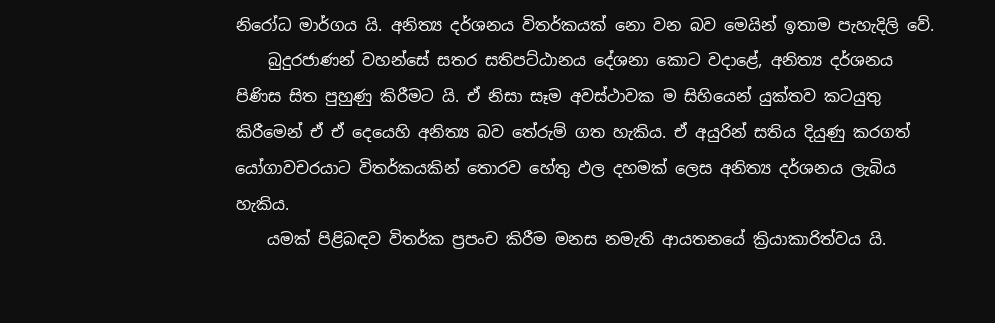නිරෝධ මාර්ගය යි. අනිත්‍ය දර්ශනය විතර්කයක් නො වන බව මෙයින් ඉතාම පැහැදිලි වේ.
    බුදුරජාණන් වහන්සේ සතර සතිපට්ඨානය දේශනා කොට වදාළේ, අනිත්‍ය දර්ශනය පිණිස සිත පුහුණු කිරීමට යි. ඒ නිසා සෑම අවස්ථාවක ම සිහියෙන් යුක්තව කටයුතු කිරීමෙන් ඒ ඒ දෙයෙහි අනිත්‍ය බව තේරුම් ගත හැකිය. ඒ අයුරින් සතිය දියුණු කරගත් යෝගාවචරයාට විතර්කයකින් තොරව හේතු ඵල දහමක් ලෙස අනිත්‍ය දර්ශනය ලැබිය හැකිය.
    යමක් පිළිබඳව විතර්ක ප්‍රපංච කිරීම මනස නමැති ආයතනයේ ක්‍රියාකාරිත්වය යි.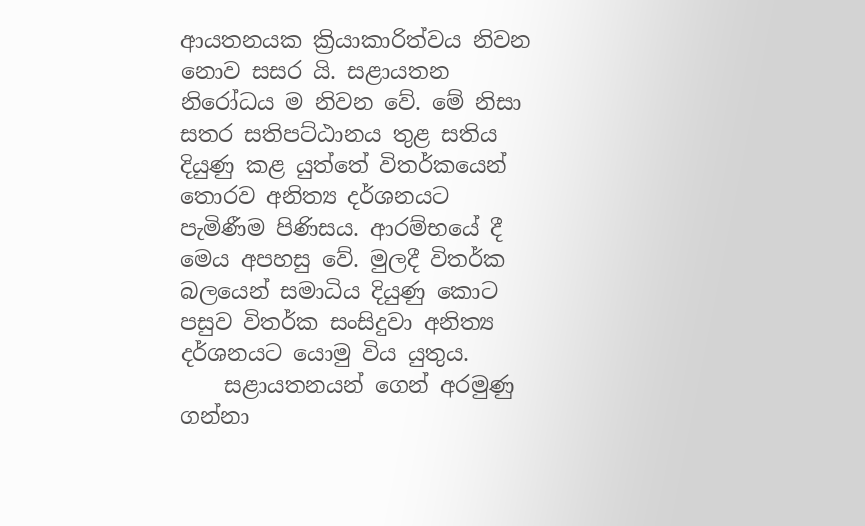ආයතනයක ක්‍රියාකාරිත්වය නිවන නොව සසර යි. සළායතන නිරෝධය ම නිවන වේ. මේ නිසා සතර සතිපට්ඨානය තුළ සතිය දියුණු කළ යුත්තේ විතර්කයෙන් තොරව අනිත්‍ය දර්ශනයට පැමිණීම පිණිසය. ආරම්භයේ දී මෙය අපහසු වේ. මුලදී විතර්ක බලයෙන් සමාධිය දියුණු කොට පසුව විතර්ක සංසිදුවා අනිත්‍ය දර්ශනයට යොමු විය යුතුය.
    සළායතනයන් ගෙන් අරමුණු ගන්නා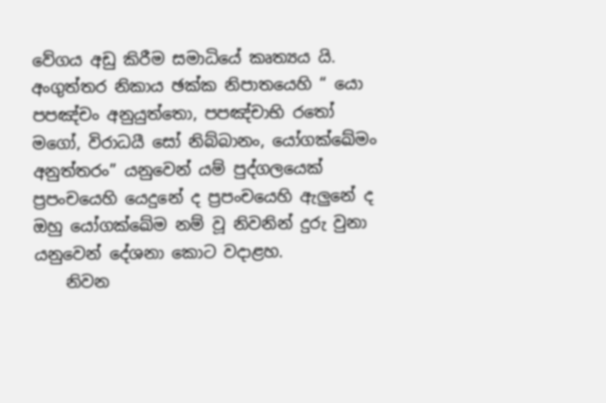වේගය අඩු කිරීම සමාධියේ කෘත්‍යය යි. අංගුත්තර නිකාය ඡක්ක නිපාතයෙහි “ යො පපඤ්චං අනුයුත්තො, පපඤ්චාභි රතෝ මගෝ, විරාධයී සෝ නිබ්බානං, යෝගක්ඛේමං අනුත්තරං” යනුවෙන් යම් පුද්ගලයෙක් ප්‍රපංචයෙහි යෙදුනේ ද ප්‍රපංචයෙහි ඇලුනේ ද ඔහු යෝගක්ඛේම නම් වූ නිවනින් දුරු වුනා යනුවෙන් දේශනා කොට වදාළහ.
    නිවන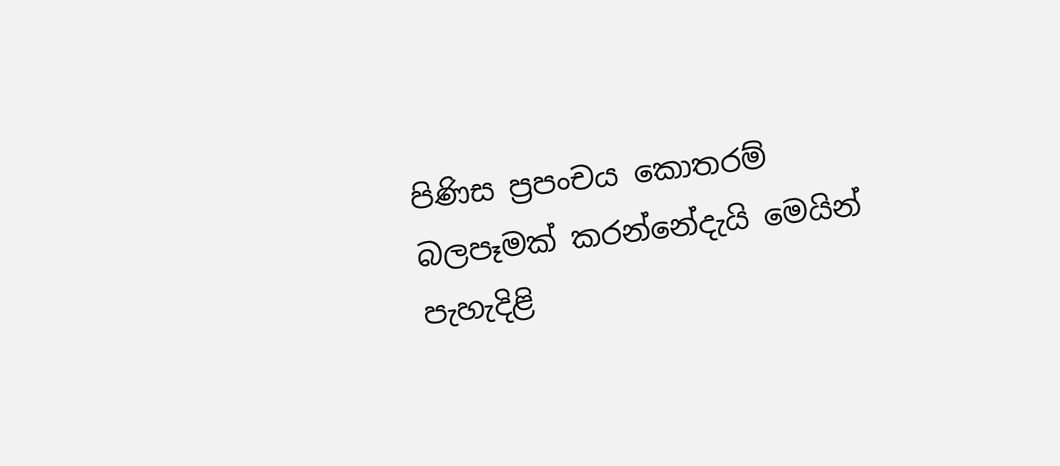පිණිස ප්‍රපංචය කොතරම් බලපෑමක් කරන්නේදැයි මෙයින් පැහැදිළි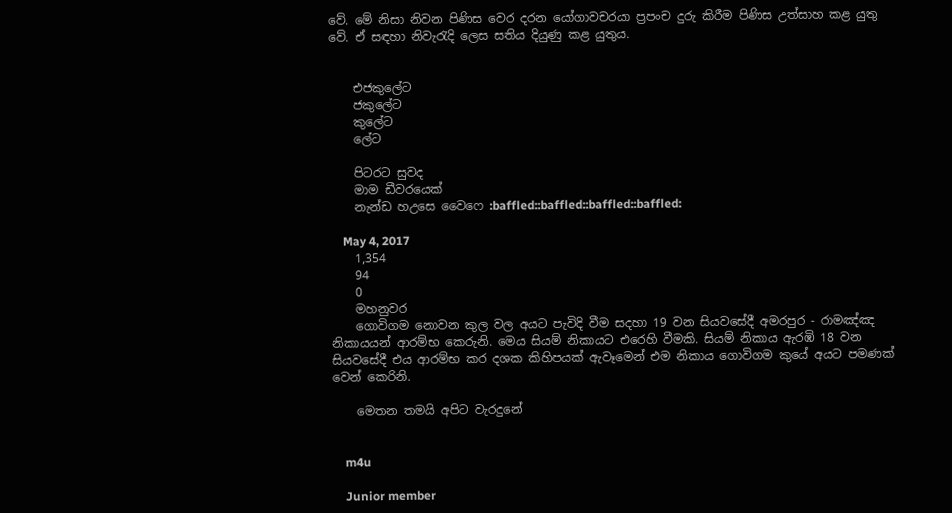වේ. මේ නිසා නිවන පිණිස වෙර දරන යෝගාවචරයා ප්‍රපංච දුරු කිරීම පිණිස උත්සාහ කළ යුතු වේ. ඒ සඳහා නිවැරැදි ලෙස සතිය දියුණු කළ යුතුය.


    එජකුලේට
    ජකුලේට
    කුලේට
    ලේට

    පිටරට සුවද
    මාම ඩීවරයෙක්
    නැන්ඩ හඋසෙ වෛෆෙ :baffled::baffled::baffled::baffled:

    May 4, 2017
    1,354
    94
    0
    මහනුවර
    ගොවිගම නොවන කුල වල අයට පැවිදි වීම සදහා 19 වන සියවසේදී අමරපුර - රාමඤ්ඤ නිකායයන් ආරම්භ කෙරුනි. මෙය සියම් නිකායට එරෙහි වීමකි. සියම් නිකාය ඇරඹි 18 වන සියවසේදී එය ආරම්භ කර දශක කිහිපයක් ඇවෑමෙන් එම නිකාය ගොවිගම කුයේ අයට පමණක් වෙන් කෙරිනි.

    මෙතන තමයි අපිට වැරදුනේ


    m4u

    Junior member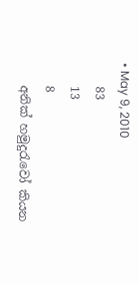• May 9, 2010
    83
    13
    8
    අනික් හමුදුරැවෝ කියන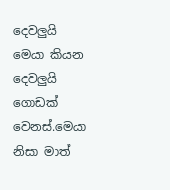දෙවලුයි මෙයා කියන දෙවලුයි ගොඩක් වෙනස්.මෙයා නිසා මාත්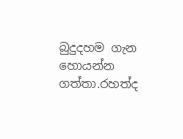බුදුදහම ගැන හොයන්න ගත්තා.රහත්ද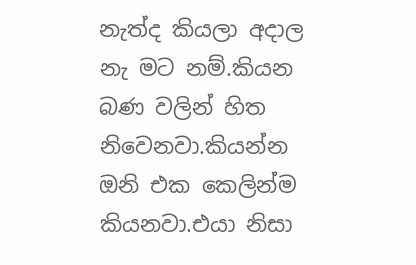නැත්ද කියලා අදාල නැ මට නම්.කියන බණ වලින් හිත නිවෙනවා.කියන්න ඔනි එක කෙලින්ම කියනවා.එයා නිසා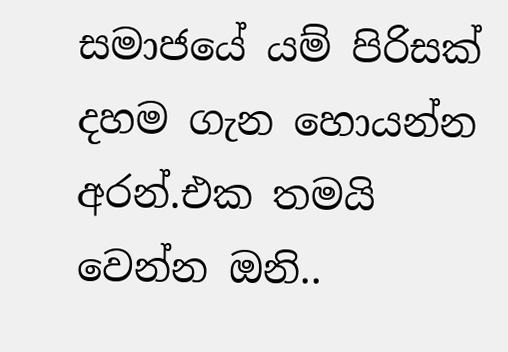සමාජයේ යම් පිරිසක් දහම ගැන හොයන්න අරන්.එක තමයි වෙන්න ඔනි..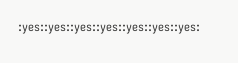:yes::yes::yes::yes::yes::yes::yes: